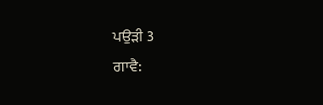ਪਉੜੀ 3
ਗਾਵੈ: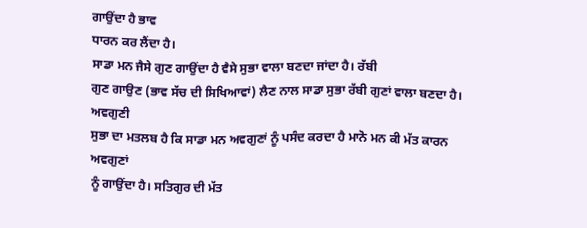ਗਾਉਂਦਾ ਹੈ ਭਾਵ
ਧਾਰਨ ਕਰ ਲੈਂਦਾ ਹੈ।
ਸਾਡਾ ਮਨ ਜੈਸੇ ਗੁਣ ਗਾਉਂਦਾ ਹੈ ਵੈਸੇ ਸੁਭਾ ਵਾਲਾ ਬਣਦਾ ਜਾਂਦਾ ਹੈ। ਰੱਬੀ
ਗੁਣ ਗਾਉਣ (ਭਾਵ ਸੱਚ ਦੀ ਸਿਖਿਆਵਾਂ) ਲੈਣ ਨਾਲ ਸਾਡਾ ਸੁਭਾ ਰੱਬੀ ਗੁਣਾਂ ਵਾਲਾ ਬਣਦਾ ਹੈ। ਅਵਗੁਣੀ
ਸੁਭਾ ਦਾ ਮਤਲਬ ਹੈ ਕਿ ਸਾਡਾ ਮਨ ਅਵਗੁਣਾਂ ਨੂੰ ਪਸੰਦ ਕਰਦਾ ਹੈ ਮਾਨੋ ਮਨ ਕੀ ਮੱਤ ਕਾਰਨ ਅਵਗੁਣਾਂ
ਨੂੰ ਗਾਉਂਦਾ ਹੈ। ਸਤਿਗੁਰ ਦੀ ਮੱਤ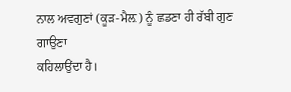ਨਾਲ ਅਵਗੁਣਾਂ (ਕੂੜ-ਮੈਲ਼) ਨੂੰ ਛਡਣਾ ਹੀ ਰੱਬੀ ਗੁਣ ਗਾਉਣਾ
ਕਹਿਲਾਉਂਦਾ ਹੈ।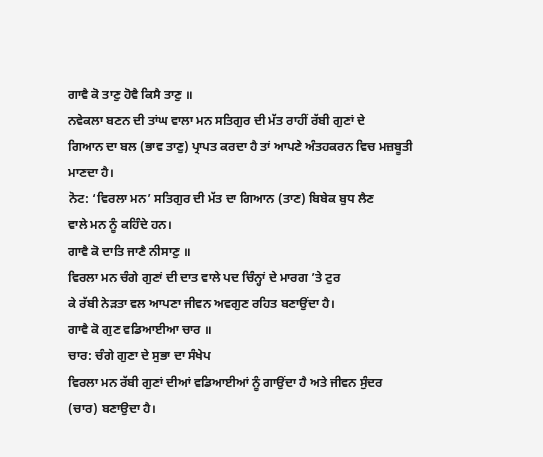ਗਾਵੈ ਕੋ ਤਾਣੁ ਹੋਵੈ ਕਿਸੈ ਤਾਣੁ ॥
ਨਵੇਕਲਾ ਬਣਨ ਦੀ ਤਾਂਘ ਵਾਲਾ ਮਨ ਸਤਿਗੁਰ ਦੀ ਮੱਤ ਰਾਹੀਂ ਰੱਬੀ ਗੁਣਾਂ ਦੇ
ਗਿਆਨ ਦਾ ਬਲ (ਭਾਵ ਤਾਣੁ) ਪ੍ਰਾਪਤ ਕਰਦਾ ਹੈ ਤਾਂ ਆਪਣੇ ਅੰਤਹਕਰਨ ਵਿਚ ਮਜ਼ਬੂਤੀ ਮਾਣਦਾ ਹੈ।
ਨੋਟ: ‘ਵਿਰਲਾ ਮਨ’ ਸਤਿਗੁਰ ਦੀ ਮੱਤ ਦਾ ਗਿਆਨ (ਤਾਣ) ਬਿਬੇਕ ਬੁਧ ਲੈਣ
ਵਾਲੇ ਮਨ ਨੂੰ ਕਹਿੰਦੇ ਹਨ।
ਗਾਵੈ ਕੋ ਦਾਤਿ ਜਾਣੈ ਨੀਸਾਣੁ ॥
ਵਿਰਲਾ ਮਨ ਚੰਗੇ ਗੁਣਾਂ ਦੀ ਦਾਤ ਵਾਲੇ ਪਦ ਚਿੰਨ੍ਹਾਂ ਦੇ ਮਾਰਗ ’ਤੇ ਟੁਰ
ਕੇ ਰੱਬੀ ਨੇੜਤਾ ਵਲ ਆਪਣਾ ਜੀਵਨ ਅਵਗੁਣ ਰਹਿਤ ਬਣਾਉਂਦਾ ਹੈ।
ਗਾਵੈ ਕੋ ਗੁਣ ਵਡਿਆਈਆ ਚਾਰ ॥
ਚਾਰ: ਚੰਗੇ ਗੁਣਾ ਦੇ ਸੁਭਾ ਦਾ ਸੰਖੇਪ
ਵਿਰਲਾ ਮਨ ਰੱਬੀ ਗੁਣਾਂ ਦੀਆਂ ਵਡਿਆਈਆਂ ਨੂੰ ਗਾਉਂਦਾ ਹੈ ਅਤੇ ਜੀਵਨ ਸੁੰਦਰ
(ਚਾਰ) ਬਣਾਉਦਾ ਹੈ।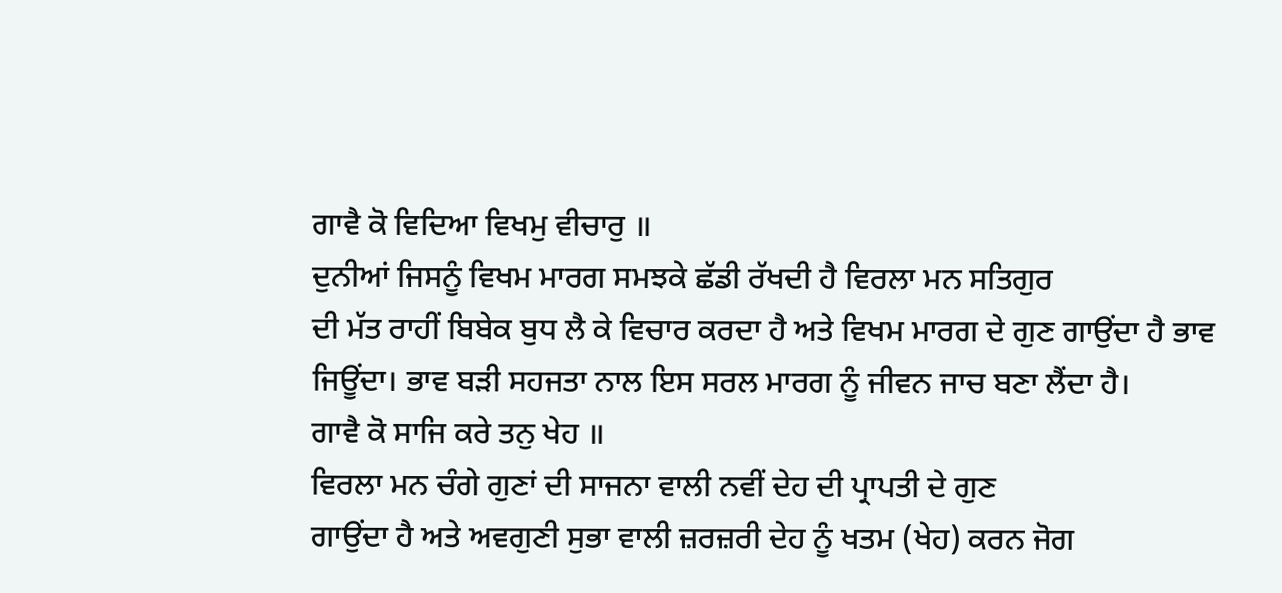ਗਾਵੈ ਕੋ ਵਿਦਿਆ ਵਿਖਮੁ ਵੀਚਾਰੁ ॥
ਦੁਨੀਆਂ ਜਿਸਨੂੰ ਵਿਖਮ ਮਾਰਗ ਸਮਝਕੇ ਛੱਡੀ ਰੱਖਦੀ ਹੈ ਵਿਰਲਾ ਮਨ ਸਤਿਗੁਰ
ਦੀ ਮੱਤ ਰਾਹੀਂ ਬਿਬੇਕ ਬੁਧ ਲੈ ਕੇ ਵਿਚਾਰ ਕਰਦਾ ਹੈ ਅਤੇ ਵਿਖਮ ਮਾਰਗ ਦੇ ਗੁਣ ਗਾਉਂਦਾ ਹੈ ਭਾਵ
ਜਿਊਂਦਾ। ਭਾਵ ਬੜੀ ਸਹਜਤਾ ਨਾਲ ਇਸ ਸਰਲ ਮਾਰਗ ਨੂੰ ਜੀਵਨ ਜਾਚ ਬਣਾ ਲੈਂਦਾ ਹੈ।
ਗਾਵੈ ਕੋ ਸਾਜਿ ਕਰੇ ਤਨੁ ਖੇਹ ॥
ਵਿਰਲਾ ਮਨ ਚੰਗੇ ਗੁਣਾਂ ਦੀ ਸਾਜਨਾ ਵਾਲੀ ਨਵੀਂ ਦੇਹ ਦੀ ਪ੍ਰਾਪਤੀ ਦੇ ਗੁਣ
ਗਾਉਂਦਾ ਹੈ ਅਤੇ ਅਵਗੁਣੀ ਸੁਭਾ ਵਾਲੀ ਜ਼ਰਜ਼ਰੀ ਦੇਹ ਨੂੰ ਖਤਮ (ਖੇਹ) ਕਰਨ ਜੋਗ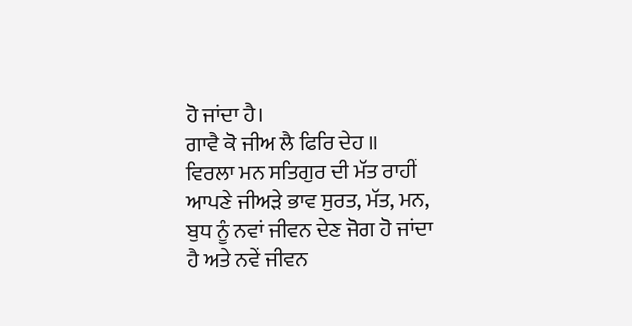ਹੋ ਜਾਂਦਾ ਹੈ।
ਗਾਵੈ ਕੋ ਜੀਅ ਲੈ ਫਿਰਿ ਦੇਹ ॥
ਵਿਰਲਾ ਮਨ ਸਤਿਗੁਰ ਦੀ ਮੱਤ ਰਾਹੀਂ ਆਪਣੇ ਜੀਅੜੇ ਭਾਵ ਸੁਰਤ, ਮੱਤ, ਮਨ,
ਬੁਧ ਨੂੰ ਨਵਾਂ ਜੀਵਨ ਦੇਣ ਜੋਗ ਹੋ ਜਾਂਦਾ ਹੈ ਅਤੇ ਨਵੇਂ ਜੀਵਨ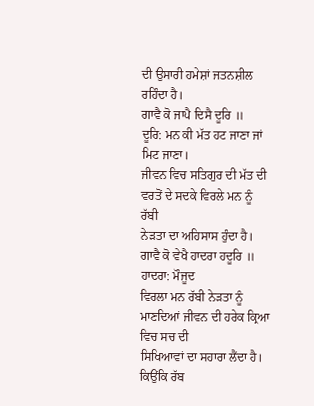ਦੀ ਉਸਾਰੀ ਹਮੇਸ਼ਾਂ ਜਤਨਸ਼ੀਲ
ਰਹਿੰਦਾ ਹੈ।
ਗਾਵੈ ਕੋ ਜਾਪੈ ਦਿਸੈ ਦੂਰਿ ॥
ਦੂਰਿ: ਮਨ ਕੀ ਮੱਤ ਹਟ ਜਾਣਾ ਜਾਂ ਮਿਟ ਜਾਣਾ।
ਜੀਵਨ ਵਿਚ ਸਤਿਗੁਰ ਦੀ ਮੱਤ ਦੀ ਵਰਤੋਂ ਦੇ ਸਦਕੇ ਵਿਰਲੇ ਮਨ ਨੂੰ ਰੱਬੀ
ਨੇੜਤਾ ਦਾ ਅਹਿਸਾਸ ਹੁੰਦਾ ਹੈ।
ਗਾਵੈ ਕੋ ਵੇਖੈ ਹਾਦਰਾ ਹਦੂਰਿ ॥
ਹਾਦਰਾ: ਮੌਜੂਦ
ਵਿਰਲਾ ਮਨ ਰੱਬੀ ਨੇੜਤਾ ਨੂੰ ਮਾਣਦਿਆਂ ਜੀਵਨ ਦੀ ਹਰੇਕ ਕ੍ਰਿਆ ਵਿਚ ਸਚ ਦੀ
ਸਿਖਿਆਵਾਂ ਦਾ ਸਹਾਰਾ ਲੈਂਦਾ ਹੈ। ਕਿਉਂਕਿ ਰੱਬ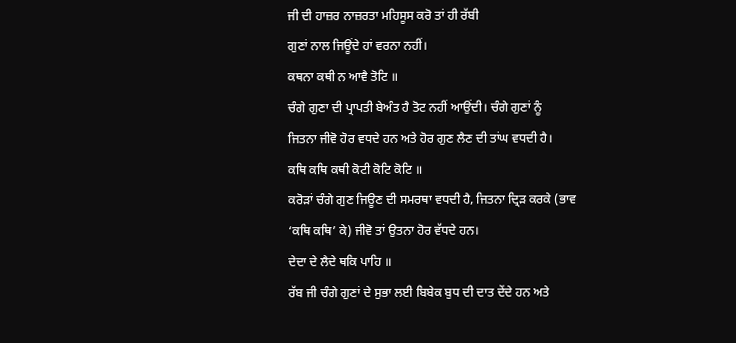ਜੀ ਦੀ ਹਾਜ਼ਰ ਨਾਜ਼ਰਤਾ ਮਹਿਸੂਸ ਕਰੋ ਤਾਂ ਹੀ ਰੱਬੀ
ਗੁਣਾਂ ਨਾਲ ਜਿਊਂਦੇ ਹਾਂ ਵਰਨਾ ਨਹੀਂ।
ਕਥਨਾ ਕਥੀ ਨ ਆਵੈ ਤੋਟਿ ॥
ਚੰਗੇ ਗੁਣਾ ਦੀ ਪ੍ਰਾਪਤੀ ਬੇਅੰਤ ਹੈ ਤੋਟ ਨਹੀਂ ਆਉਂਦੀ। ਚੰਗੇ ਗੁਣਾਂ ਨੂੰ
ਜਿਤਨਾ ਜੀਵੋ ਹੋਰ ਵਧਦੇ ਹਨ ਅਤੇ ਹੋਰ ਗੁਣ ਲੈਣ ਦੀ ਤਾਂਘ ਵਧਦੀ ਹੈ।
ਕਥਿ ਕਥਿ ਕਥੀ ਕੋਟੀ ਕੋਟਿ ਕੋਟਿ ॥
ਕਰੋੜਾਂ ਚੰਗੇ ਗੁਣ ਜਿਊਣ ਦੀ ਸਮਰਥਾ ਵਧਦੀ ਹੈ, ਜਿਤਨਾ ਦ੍ਰਿੜ ਕਰਕੇ (ਭਾਵ
‘ਕਥਿ ਕਥਿ’ ਕੇ) ਜੀਵੋ ਤਾਂ ਉਤਨਾ ਹੋਰ ਵੱਧਦੇ ਹਨ।
ਦੇਦਾ ਦੇ ਲੈਦੇ ਥਕਿ ਪਾਹਿ ॥
ਰੱਬ ਜੀ ਚੰਗੇ ਗੁਣਾਂ ਦੇ ਸੁਭਾ ਲਈ ਬਿਬੇਕ ਬੁਧ ਦੀ ਦਾਤ ਦੇਂਦੇ ਹਨ ਅਤੇ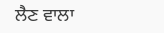ਲੈਣ ਵਾਲਾ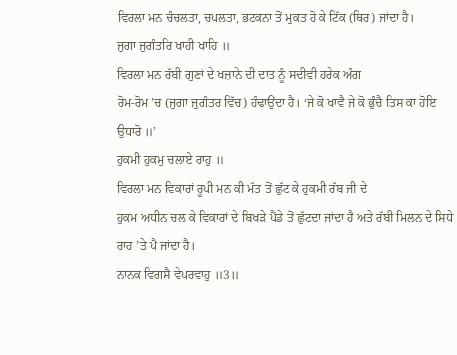ਵਿਰਲਾ ਮਨ ਚੰਚਲਤਾ, ਚਪਲਤਾ, ਭਟਕਨਾ ਤੋਂ ਮੁਕਤ ਹੋ ਕੇ ਟਿੱਕ (ਥਿਰ) ਜਾਂਦਾ ਹੈ।
ਜੁਗਾ ਜੁਗੰਤਰਿ ਖਾਹੀ ਖਾਹਿ ॥
ਵਿਰਲਾ ਮਨ ਰੱਬੀ ਗੁਣਾਂ ਦੇ ਖਜ਼ਾਨੇ ਦੀ ਦਾਤ ਨੂੰ ਸਦੀਵੀ ਹਰੇਕ ਅੰਗ
ਰੋਮ-ਰੋਮ ’ਚ (ਜੁਗਾ ਜੁਗੰਤਰ ਵਿੱਚ) ਹੰਢਾਉਂਦਾ ਹੈ। ‘ਜੇ ਕੋ ਖਾਵੈ ਜੇ ਕੋ ਭੁੰਚੈ ਤਿਸ ਕਾ ਹੋਇ
ਉਧਾਰੋ ॥’
ਹੁਕਮੀ ਹੁਕਮੁ ਚਲਾਏ ਰਾਹੁ ॥
ਵਿਰਲਾ ਮਨ ਵਿਕਾਰਾਂ ਰੂਪੀ ਮਨ ਕੀ ਮੱਤ ਤੋਂ ਛੁੱਟ ਕੇ ਹੁਕਮੀ ਰੱਬ ਜੀ ਦੇ
ਹੁਕਮ ਅਧੀਨ ਚਲ ਕੇ ਵਿਕਾਰਾਂ ਦੇ ਬਿਖੜੇ ਪੈਂਡੇ ਤੋਂ ਛੁੱਟਦਾ ਜਾਂਦਾ ਹੈ ਅਤੇ ਰੱਬੀ ਮਿਲਨ ਦੇ ਸਿਧੇ
ਰਾਹ ’ਤੇ ਪੈ ਜਾਂਦਾ ਹੈ।
ਨਾਨਕ ਵਿਗਸੈ ਵੇਪਰਵਾਹੁ ॥3॥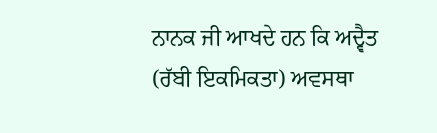ਨਾਨਕ ਜੀ ਆਖਦੇ ਹਨ ਕਿ ਅਦ੍ਵੈਤ (ਰੱਬੀ ਇਕਮਿਕਤਾ) ਅਵਸਥਾ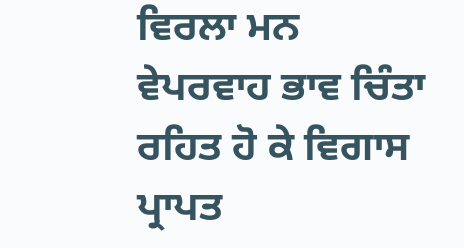ਵਿਰਲਾ ਮਨ
ਵੇਪਰਵਾਹ ਭਾਵ ਚਿੰਤਾ ਰਹਿਤ ਹੋ ਕੇ ਵਿਗਾਸ ਪ੍ਰਾਪਤ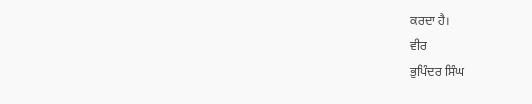ਕਰਦਾ ਹੈ।
ਵੀਰ
ਭੁਪਿੰਦਰ ਸਿੰਘ